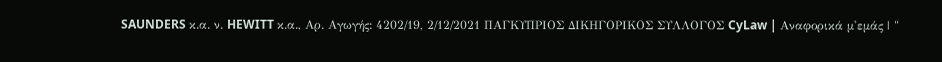SAUNDERS κ.α. ν. HEWITT κ.α., Αρ. Αγωγής: 4202/19, 2/12/2021 ΠΑΓΚΥΠΡΙΟΣ ΔΙΚΗΓΟΡΙΚΟΣ ΣΥΛΛΟΓΟΣ CyLaw | Αναφορικά μ'εμάς | "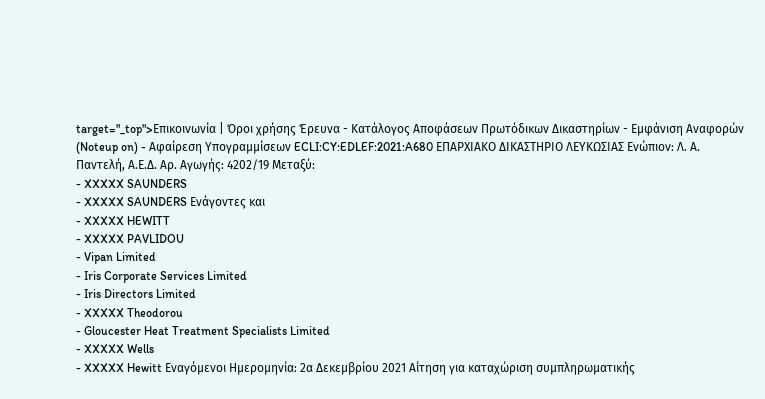target="_top">Επικοινωνία | Όροι χρήσης Έρευνα - Κατάλογος Αποφάσεων Πρωτόδικων Δικαστηρίων - Εμφάνιση Αναφορών (Noteup on) - Αφαίρεση Υπογραμμίσεων ECLI:CY:EDLEF:2021:A680 ΕΠΑΡΧΙΑΚΟ ΔΙΚΑΣΤΗΡΙΟ ΛΕΥΚΩΣΙΑΣ Ενώπιον: Λ. Α. Παντελή, Α.Ε.Δ. Αρ. Αγωγής: 4202/19 Μεταξύ:
- XXXXX SAUNDERS
- XXXXX SAUNDERS Ενάγοντες και
- XXXXX HEWITT
- XXXXX PAVLIDOU
- Vipan Limited
- Iris Corporate Services Limited
- Iris Directors Limited
- XXXXX Theodorou
- Gloucester Heat Treatment Specialists Limited
- XXXXX Wells
- XXXXX Hewitt Εναγόμενοι Ημερομηνία: 2α Δεκεμβρίου 2021 Αίτηση για καταχώριση συμπληρωματικής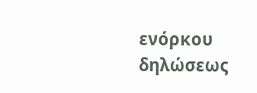ενόρκου δηλώσεως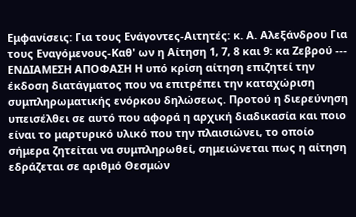Εμφανίσεις: Για τους Ενάγοντες-Αιτητές: κ. Α. Αλεξάνδρου Για τους Εναγόμενους-Καθ' ων η Αίτηση 1, 7, 8 και 9: κα Ζεβρού --- ΕΝΔΙΑΜΕΣΗ ΑΠΟΦΑΣΗ Η υπό κρίση αίτηση επιζητεί την έκδοση διατάγματος που να επιτρέπει την καταχώριση συμπληρωματικής ενόρκου δηλώσεως. Προτού η διερεύνηση υπεισέλθει σε αυτό που αφορά η αρχική διαδικασία και ποιο είναι το μαρτυρικό υλικό που την πλαισιώνει, το οποίο σήμερα ζητείται να συμπληρωθεί, σημειώνεται πως η αίτηση εδράζεται σε αριθμό Θεσμών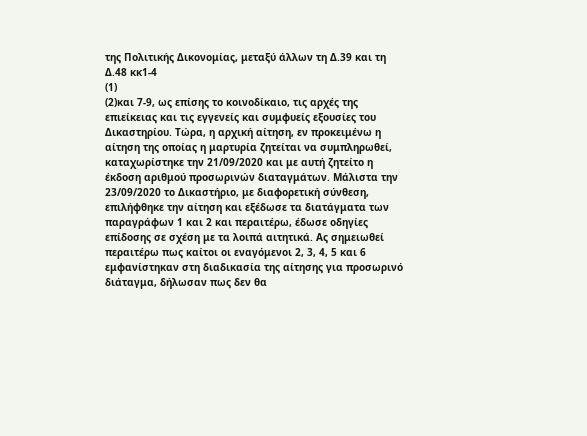της Πολιτικής Δικονομίας, μεταξύ άλλων τη Δ.39 και τη Δ.48 κκ1-4
(1)
(2)και 7-9, ως επίσης το κοινοδίκαιο, τις αρχές της επιείκειας και τις εγγενείς και συμφυείς εξουσίες του Δικαστηρίου. Τώρα, η αρχική αίτηση, εν προκειμένω η αίτηση της οποίας η μαρτυρία ζητείται να συμπληρωθεί, καταχωρίστηκε την 21/09/2020 και με αυτή ζητείτο η έκδοση αριθμού προσωρινών διαταγμάτων. Μάλιστα την 23/09/2020 το Δικαστήριο, με διαφορετική σύνθεση, επιλήφθηκε την αίτηση και εξέδωσε τα διατάγματα των παραγράφων 1 και 2 και περαιτέρω, έδωσε οδηγίες επίδοσης σε σχέση με τα λοιπά αιτητικά. Ας σημειωθεί περαιτέρω πως καίτοι οι εναγόμενοι 2, 3, 4, 5 και 6 εμφανίστηκαν στη διαδικασία της αίτησης για προσωρινό διάταγμα, δήλωσαν πως δεν θα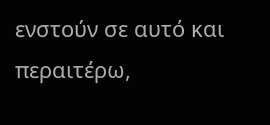ενστούν σε αυτό και περαιτέρω,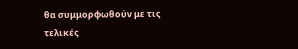θα συμμορφωθούν με τις τελικές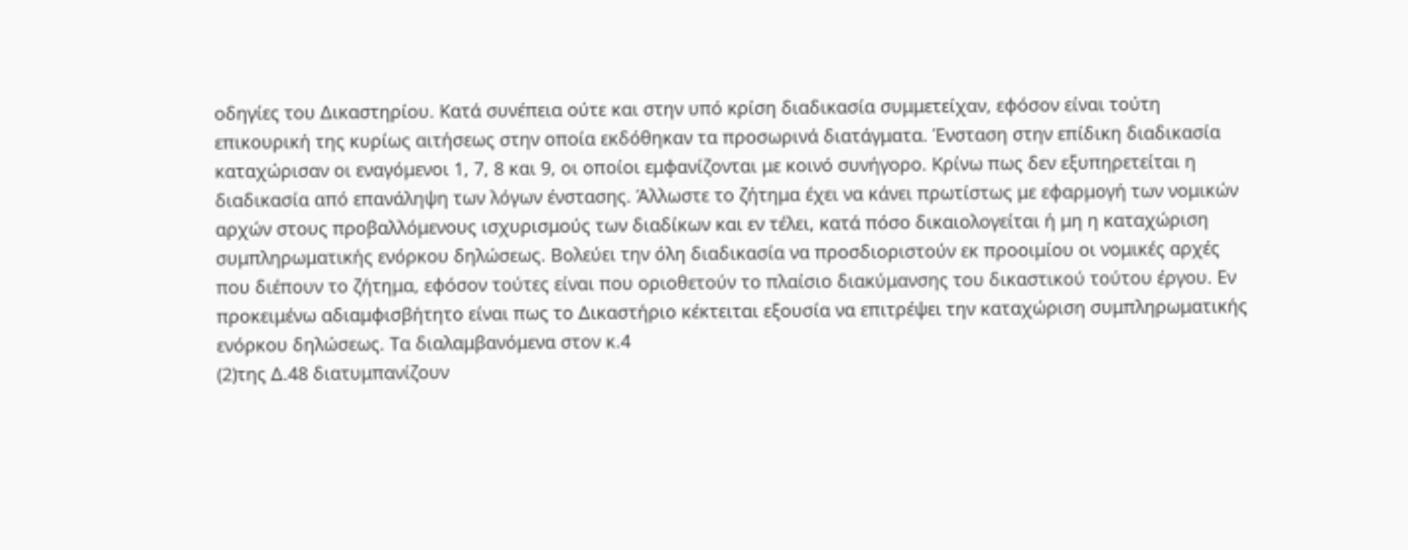οδηγίες του Δικαστηρίου. Κατά συνέπεια ούτε και στην υπό κρίση διαδικασία συμμετείχαν, εφόσον είναι τούτη επικουρική της κυρίως αιτήσεως στην οποία εκδόθηκαν τα προσωρινά διατάγματα. Ένσταση στην επίδικη διαδικασία καταχώρισαν οι εναγόμενοι 1, 7, 8 και 9, οι οποίοι εμφανίζονται με κοινό συνήγορο. Κρίνω πως δεν εξυπηρετείται η διαδικασία από επανάληψη των λόγων ένστασης. Άλλωστε το ζήτημα έχει να κάνει πρωτίστως με εφαρμογή των νομικών αρχών στους προβαλλόμενους ισχυρισμούς των διαδίκων και εν τέλει, κατά πόσο δικαιολογείται ή μη η καταχώριση συμπληρωματικής ενόρκου δηλώσεως. Βολεύει την όλη διαδικασία να προσδιοριστούν εκ προοιμίου οι νομικές αρχές που διέπουν το ζήτημα, εφόσον τούτες είναι που οριοθετούν το πλαίσιο διακύμανσης του δικαστικού τούτου έργου. Εν προκειμένω αδιαμφισβήτητο είναι πως το Δικαστήριο κέκτειται εξουσία να επιτρέψει την καταχώριση συμπληρωματικής ενόρκου δηλώσεως. Τα διαλαμβανόμενα στον κ.4
(2)της Δ.48 διατυμπανίζουν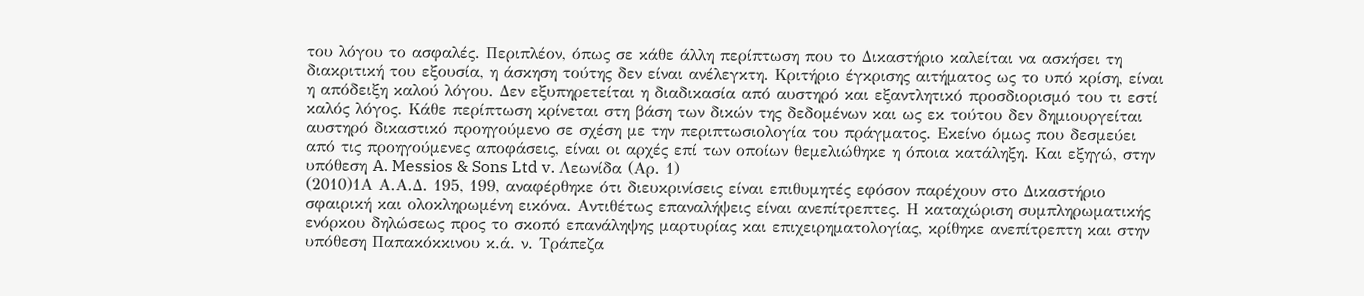του λόγου το ασφαλές. Περιπλέον, όπως σε κάθε άλλη περίπτωση που το Δικαστήριο καλείται να ασκήσει τη διακριτική του εξουσία, η άσκηση τούτης δεν είναι ανέλεγκτη. Κριτήριο έγκρισης αιτήματος ως το υπό κρίση, είναι η απόδειξη καλού λόγου. Δεν εξυπηρετείται η διαδικασία από αυστηρό και εξαντλητικό προσδιορισμό του τι εστί καλός λόγος. Κάθε περίπτωση κρίνεται στη βάση των δικών της δεδομένων και ως εκ τούτου δεν δημιουργείται αυστηρό δικαστικό προηγούμενο σε σχέση με την περιπτωσιολογία του πράγματος. Εκείνο όμως που δεσμεύει από τις προηγούμενες αποφάσεις, είναι οι αρχές επί των οποίων θεμελιώθηκε η όποια κατάληξη. Και εξηγώ, στην υπόθεση A. Messios & Sons Ltd v. Λεωνίδα (Αρ. 1)
(2010)1Α Α.Α.Δ. 195, 199, αναφέρθηκε ότι διευκρινίσεις είναι επιθυμητές εφόσον παρέχουν στο Δικαστήριο σφαιρική και ολοκληρωμένη εικόνα. Αντιθέτως επαναλήψεις είναι ανεπίτρεπτες. Η καταχώριση συμπληρωματικής ενόρκου δηλώσεως προς το σκοπό επανάληψης μαρτυρίας και επιχειρηματολογίας, κρίθηκε ανεπίτρεπτη και στην υπόθεση Παπακόκκινου κ.ά. ν. Τράπεζα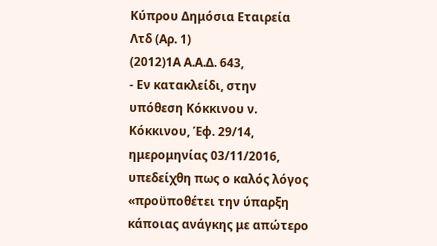Κύπρου Δημόσια Εταιρεία Λτδ (Αρ. 1)
(2012)1Α Α.Α.Δ. 643,
- Εν κατακλείδι, στην υπόθεση Κόκκινου ν. Κόκκινου, Έφ. 29/14, ημερομηνίας 03/11/2016, υπεδείχθη πως ο καλός λόγος «προϋποθέτει την ύπαρξη κάποιας ανάγκης με απώτερο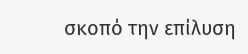σκοπό την επίλυση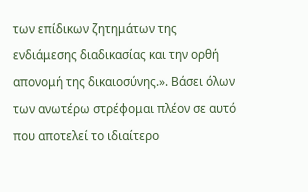των επίδικων ζητημάτων της ενδιάμεσης διαδικασίας και την ορθή απονομή της δικαιοσύνης.». Βάσει όλων των ανωτέρω στρέφομαι πλέον σε αυτό που αποτελεί το ιδιαίτερο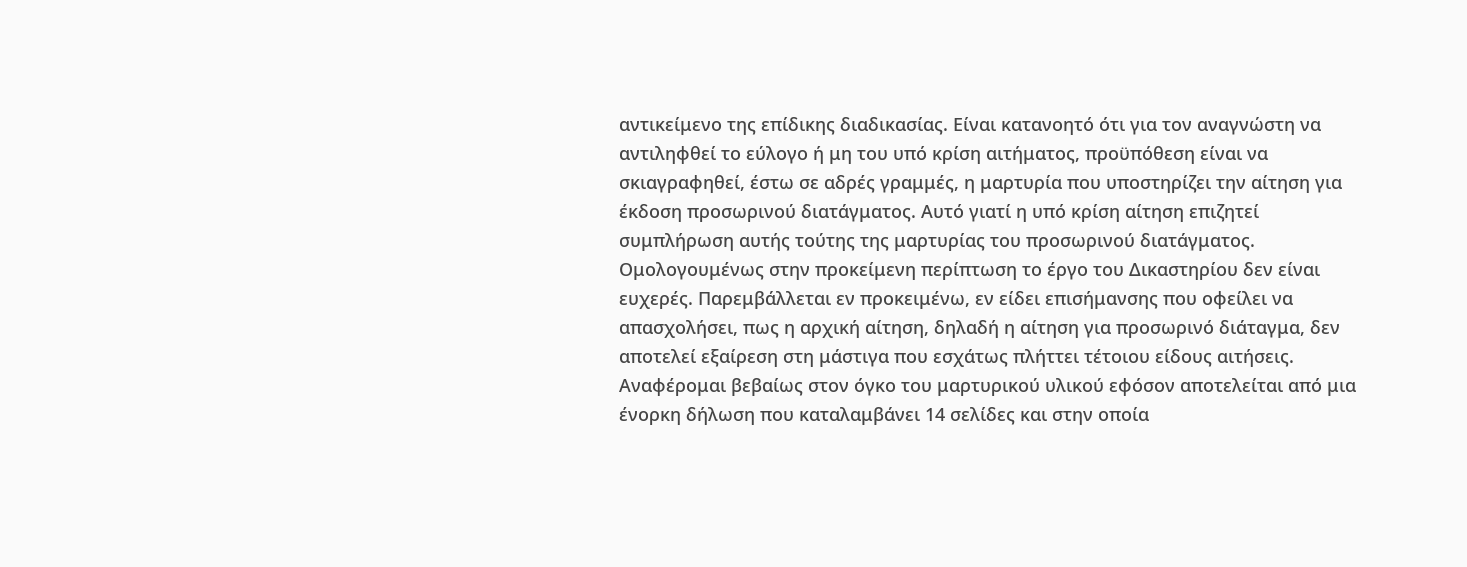αντικείμενο της επίδικης διαδικασίας. Είναι κατανοητό ότι για τον αναγνώστη να αντιληφθεί το εύλογο ή μη του υπό κρίση αιτήματος, προϋπόθεση είναι να σκιαγραφηθεί, έστω σε αδρές γραμμές, η μαρτυρία που υποστηρίζει την αίτηση για έκδοση προσωρινού διατάγματος. Αυτό γιατί η υπό κρίση αίτηση επιζητεί συμπλήρωση αυτής τούτης της μαρτυρίας του προσωρινού διατάγματος. Ομολογουμένως στην προκείμενη περίπτωση το έργο του Δικαστηρίου δεν είναι ευχερές. Παρεμβάλλεται εν προκειμένω, εν είδει επισήμανσης που οφείλει να απασχολήσει, πως η αρχική αίτηση, δηλαδή η αίτηση για προσωρινό διάταγμα, δεν αποτελεί εξαίρεση στη μάστιγα που εσχάτως πλήττει τέτοιου είδους αιτήσεις. Αναφέρομαι βεβαίως στον όγκο του μαρτυρικού υλικού εφόσον αποτελείται από μια ένορκη δήλωση που καταλαμβάνει 14 σελίδες και στην οποία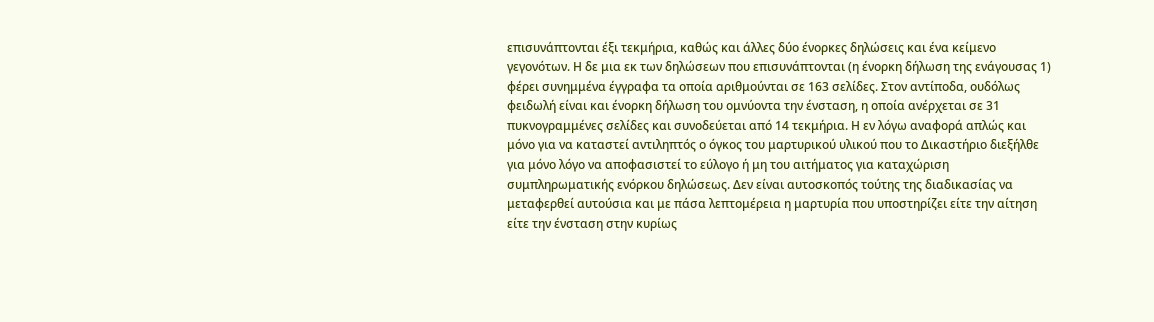επισυνάπτονται έξι τεκμήρια, καθώς και άλλες δύο ένορκες δηλώσεις και ένα κείμενο γεγονότων. Η δε μια εκ των δηλώσεων που επισυνάπτονται (η ένορκη δήλωση της ενάγουσας 1) φέρει συνημμένα έγγραφα τα οποία αριθμούνται σε 163 σελίδες. Στον αντίποδα, ουδόλως φειδωλή είναι και ένορκη δήλωση του ομνύοντα την ένσταση, η οποία ανέρχεται σε 31 πυκνογραμμένες σελίδες και συνοδεύεται από 14 τεκμήρια. Η εν λόγω αναφορά απλώς και μόνο για να καταστεί αντιληπτός ο όγκος του μαρτυρικού υλικού που το Δικαστήριο διεξήλθε για μόνο λόγο να αποφασιστεί το εύλογο ή μη του αιτήματος για καταχώριση συμπληρωματικής ενόρκου δηλώσεως. Δεν είναι αυτοσκοπός τούτης της διαδικασίας να μεταφερθεί αυτούσια και με πάσα λεπτομέρεια η μαρτυρία που υποστηρίζει είτε την αίτηση είτε την ένσταση στην κυρίως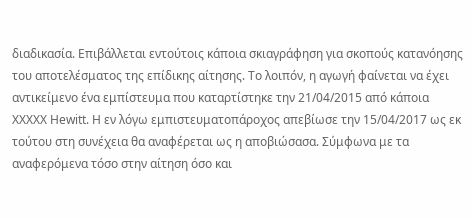διαδικασία. Επιβάλλεται εντούτοις κάποια σκιαγράφηση για σκοπούς κατανόησης του αποτελέσματος της επίδικης αίτησης. Το λοιπόν, η αγωγή φαίνεται να έχει αντικείμενο ένα εμπίστευμα που καταρτίστηκε την 21/04/2015 από κάποια XXXXX Hewitt. Η εν λόγω εμπιστευματοπάροχος απεβίωσε την 15/04/2017 ως εκ τούτου στη συνέχεια θα αναφέρεται ως η αποβιώσασα. Σύμφωνα με τα αναφερόμενα τόσο στην αίτηση όσο και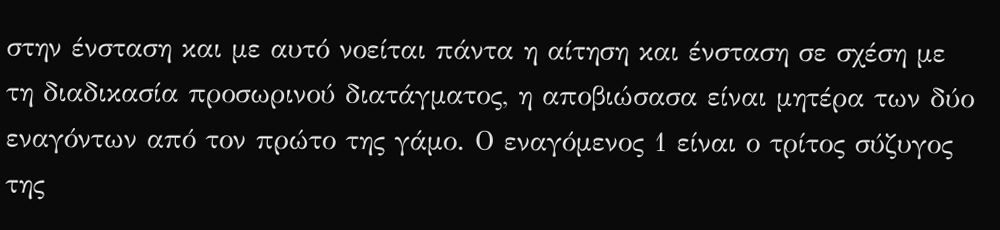στην ένσταση και με αυτό νοείται πάντα η αίτηση και ένσταση σε σχέση με τη διαδικασία προσωρινού διατάγματος, η αποβιώσασα είναι μητέρα των δύο εναγόντων από τον πρώτο της γάμο. Ο εναγόμενος 1 είναι ο τρίτος σύζυγος της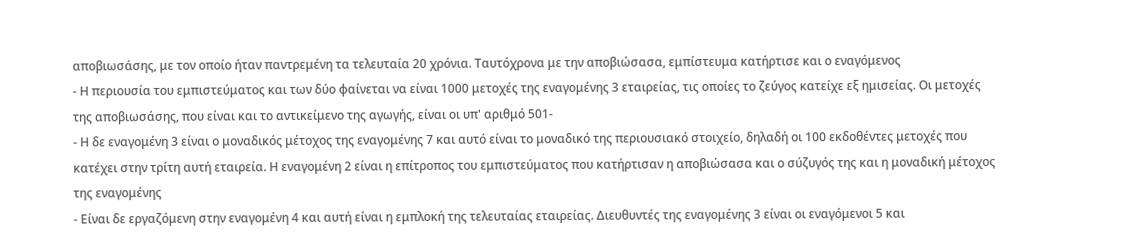αποβιωσάσης, με τον οποίο ήταν παντρεμένη τα τελευταία 20 χρόνια. Ταυτόχρονα με την αποβιώσασα, εμπίστευμα κατήρτισε και ο εναγόμενος
- Η περιουσία του εμπιστεύματος και των δύο φαίνεται να είναι 1000 μετοχές της εναγομένης 3 εταιρείας, τις οποίες το ζεύγος κατείχε εξ ημισείας. Οι μετοχές της αποβιωσάσης, που είναι και το αντικείμενο της αγωγής, είναι οι υπ' αριθμό 501-
- Η δε εναγομένη 3 είναι ο μοναδικός μέτοχος της εναγομένης 7 και αυτό είναι το μοναδικό της περιουσιακό στοιχείο, δηλαδή οι 100 εκδοθέντες μετοχές που κατέχει στην τρίτη αυτή εταιρεία. Η εναγομένη 2 είναι η επίτροπος του εμπιστεύματος που κατήρτισαν η αποβιώσασα και ο σύζυγός της και η μοναδική μέτοχος της εναγομένης
- Είναι δε εργαζόμενη στην εναγομένη 4 και αυτή είναι η εμπλοκή της τελευταίας εταιρείας. Διευθυντές της εναγομένης 3 είναι οι εναγόμενοι 5 και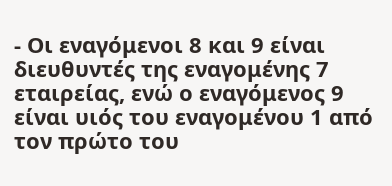- Οι εναγόμενοι 8 και 9 είναι διευθυντές της εναγομένης 7 εταιρείας, ενώ ο εναγόμενος 9 είναι υιός του εναγομένου 1 από τον πρώτο του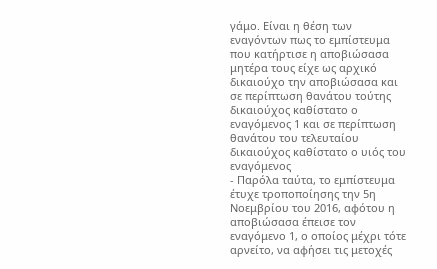γάμο. Είναι η θέση των εναγόντων πως το εμπίστευμα που κατήρτισε η αποβιώσασα μητέρα τους είχε ως αρχικό δικαιούχο την αποβιώσασα και σε περίπτωση θανάτου τούτης δικαιούχος καθίστατο ο εναγόμενος 1 και σε περίπτωση θανάτου του τελευταίου δικαιούχος καθίστατο ο υιός του εναγόμενος
- Παρόλα ταύτα, το εμπίστευμα έτυχε τροποποίησης την 5η Νοεμβρίου του 2016, αφότου η αποβιώσασα έπεισε τον εναγόμενο 1, ο οποίος μέχρι τότε αρνείτο, να αφήσει τις μετοχές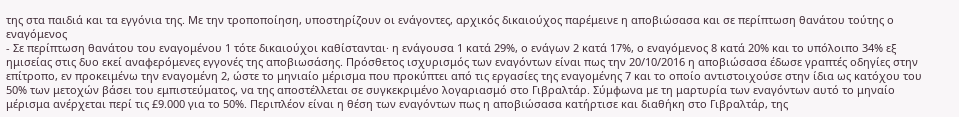της στα παιδιά και τα εγγόνια της. Με την τροποποίηση, υποστηρίζουν οι ενάγοντες, αρχικός δικαιούχος παρέμεινε η αποβιώσασα και σε περίπτωση θανάτου τούτης ο εναγόμενος
- Σε περίπτωση θανάτου του εναγομένου 1 τότε δικαιούχοι καθίστανται· η ενάγουσα 1 κατά 29%, ο ενάγων 2 κατά 17%, ο εναγόμενος 8 κατά 20% και το υπόλοιπο 34% εξ ημισείας στις δυο εκεί αναφερόμενες εγγονές της αποβιωσάσης. Πρόσθετος ισχυρισμός των εναγόντων είναι πως την 20/10/2016 η αποβιώσασα έδωσε γραπτές οδηγίες στην επίτροπο, εν προκειμένω την εναγομένη 2, ώστε το μηνιαίο μέρισμα που προκύπτει από τις εργασίες της εναγομένης 7 και το οποίο αντιστοιχούσε στην ίδια ως κατόχου του 50% των μετοχών βάσει του εμπιστεύματος, να της αποστέλλεται σε συγκεκριμένο λογαριασμό στο Γιβραλτάρ. Σύμφωνα με τη μαρτυρία των εναγόντων αυτό το μηναίο μέρισμα ανέρχεται περί τις £9.000 για το 50%. Περιπλέον είναι η θέση των εναγόντων πως η αποβιώσασα κατήρτισε και διαθήκη στο Γιβραλτάρ, της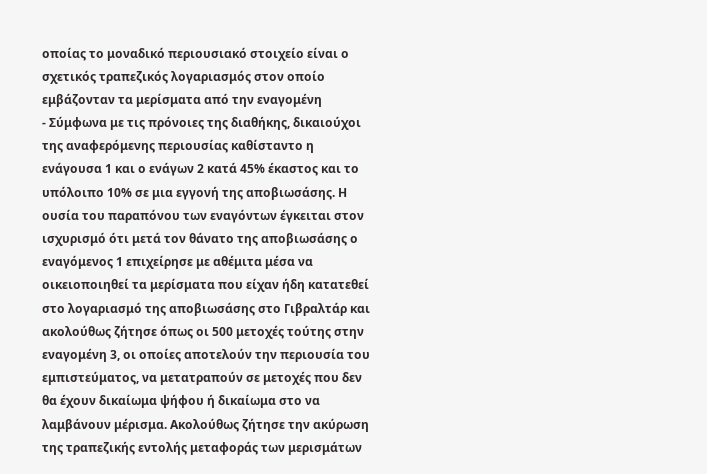οποίας το μοναδικό περιουσιακό στοιχείο είναι ο σχετικός τραπεζικός λογαριασμός στον οποίο εμβάζονταν τα μερίσματα από την εναγομένη
- Σύμφωνα με τις πρόνοιες της διαθήκης, δικαιούχοι της αναφερόμενης περιουσίας καθίσταντο η ενάγουσα 1 και ο ενάγων 2 κατά 45% έκαστος και το υπόλοιπο 10% σε μια εγγονή της αποβιωσάσης. Η ουσία του παραπόνου των εναγόντων έγκειται στον ισχυρισμό ότι μετά τον θάνατο της αποβιωσάσης ο εναγόμενος 1 επιχείρησε με αθέμιτα μέσα να οικειοποιηθεί τα μερίσματα που είχαν ήδη κατατεθεί στο λογαριασμό της αποβιωσάσης στο Γιβραλτάρ και ακολούθως ζήτησε όπως οι 500 μετοχές τούτης στην εναγομένη 3, οι οποίες αποτελούν την περιουσία του εμπιστεύματος, να μετατραπούν σε μετοχές που δεν θα έχουν δικαίωμα ψήφου ή δικαίωμα στο να λαμβάνουν μέρισμα. Ακολούθως ζήτησε την ακύρωση της τραπεζικής εντολής μεταφοράς των μερισμάτων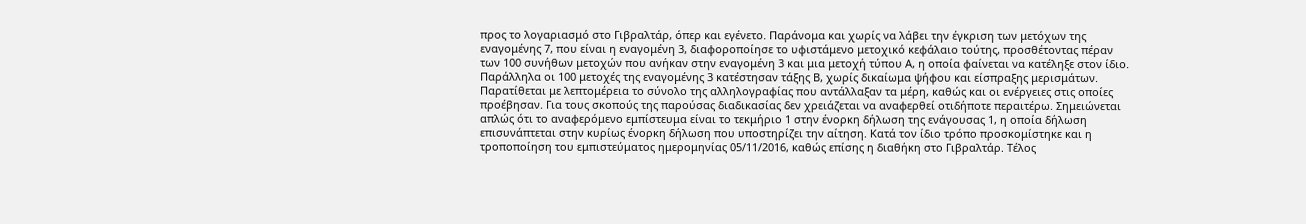προς το λογαριασμό στο Γιβραλτάρ, όπερ και εγένετο. Παράνομα και χωρίς να λάβει την έγκριση των μετόχων της εναγομένης 7, που είναι η εναγομένη 3, διαφοροποίησε το υφιστάμενο μετοχικό κεφάλαιο τούτης, προσθέτοντας πέραν των 100 συνήθων μετοχών που ανήκαν στην εναγομένη 3 και μια μετοχή τύπου Α, η οποία φαίνεται να κατέληξε στον ίδιο. Παράλληλα οι 100 μετοχές της εναγομένης 3 κατέστησαν τάξης Β, χωρίς δικαίωμα ψήφου και είσπραξης μερισμάτων. Παρατίθεται με λεπτομέρεια το σύνολο της αλληλογραφίας που αντάλλαξαν τα μέρη, καθώς και οι ενέργειες στις οποίες προέβησαν. Για τους σκοπούς της παρούσας διαδικασίας δεν χρειάζεται να αναφερθεί οτιδήποτε περαιτέρω. Σημειώνεται απλώς ότι το αναφερόμενο εμπίστευμα είναι το τεκμήριο 1 στην ένορκη δήλωση της ενάγουσας 1, η οποία δήλωση επισυνάπτεται στην κυρίως ένορκη δήλωση που υποστηρίζει την αίτηση. Κατά τον ίδιο τρόπο προσκομίστηκε και η τροποποίηση του εμπιστεύματος ημερομηνίας 05/11/2016, καθώς επίσης η διαθήκη στο Γιβραλτάρ. Τέλος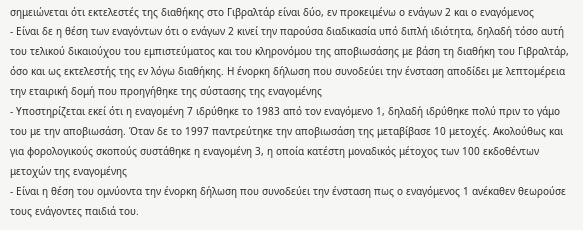σημειώνεται ότι εκτελεστές της διαθήκης στο Γιβραλτάρ είναι δύο, εν προκειμένω ο ενάγων 2 και ο εναγόμενος
- Είναι δε η θέση των εναγόντων ότι ο ενάγων 2 κινεί την παρούσα διαδικασία υπό διπλή ιδιότητα, δηλαδή τόσο αυτή του τελικού δικαιούχου του εμπιστεύματος και του κληρονόμου της αποβιωσάσης με βάση τη διαθήκη του Γιβραλτάρ, όσο και ως εκτελεστής της εν λόγω διαθήκης. Η ένορκη δήλωση που συνοδεύει την ένσταση αποδίδει με λεπτομέρεια την εταιρική δομή που προηγήθηκε της σύστασης της εναγομένης
- Υποστηρίζεται εκεί ότι η εναγομένη 7 ιδρύθηκε το 1983 από τον εναγόμενο 1, δηλαδή ιδρύθηκε πολύ πριν το γάμο του με την αποβιωσάση. Όταν δε το 1997 παντρεύτηκε την αποβιωσάση της μεταβίβασε 10 μετοχές. Ακολούθως και για φορολογικούς σκοπούς συστάθηκε η εναγομένη 3, η οποία κατέστη μοναδικός μέτοχος των 100 εκδοθέντων μετοχών της εναγομένης
- Είναι η θέση του ομνύοντα την ένορκη δήλωση που συνοδεύει την ένσταση πως ο εναγόμενος 1 ανέκαθεν θεωρούσε τους ενάγοντες παιδιά του.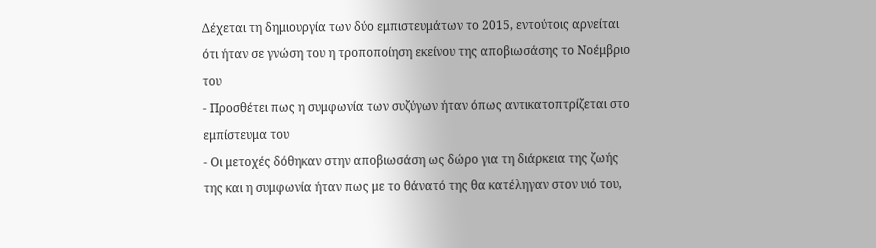Δέχεται τη δημιουργία των δύο εμπιστευμάτων το 2015, εντούτοις αρνείται ότι ήταν σε γνώση του η τροποποίηση εκείνου της αποβιωσάσης το Νοέμβριο του
- Προσθέτει πως η συμφωνία των συζύγων ήταν όπως αντικατοπτρίζεται στο εμπίστευμα του
- Οι μετοχές δόθηκαν στην αποβιωσάση ως δώρο για τη διάρκεια της ζωής της και η συμφωνία ήταν πως με το θάνατό της θα κατέληγαν στον υιό του,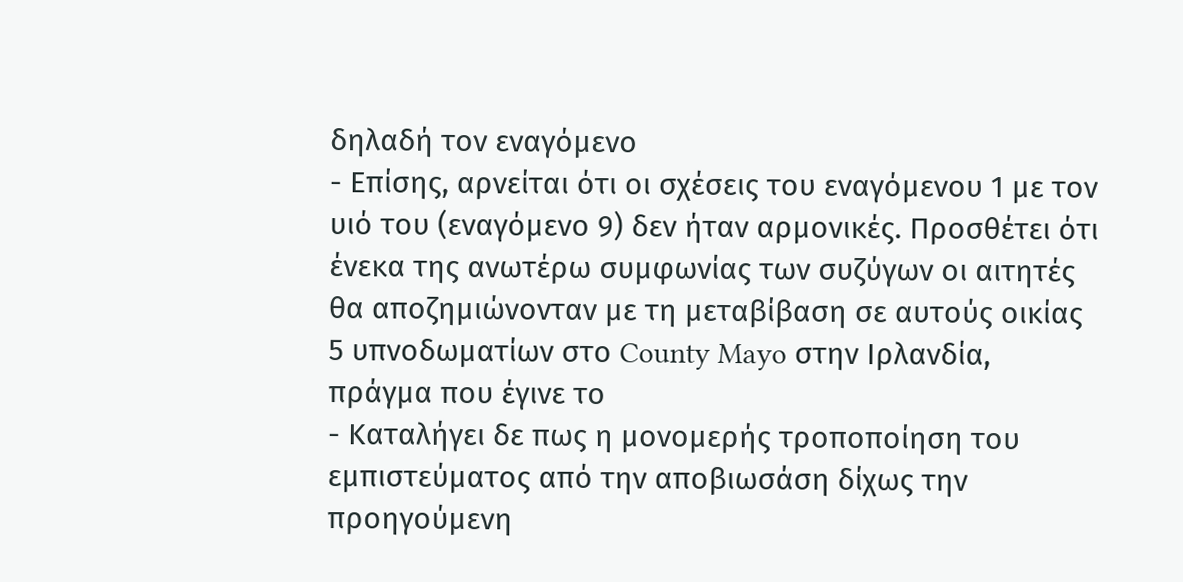δηλαδή τον εναγόμενο
- Επίσης, αρνείται ότι οι σχέσεις του εναγόμενου 1 με τον υιό του (εναγόμενο 9) δεν ήταν αρμονικές. Προσθέτει ότι ένεκα της ανωτέρω συμφωνίας των συζύγων οι αιτητές θα αποζημιώνονταν με τη μεταβίβαση σε αυτούς οικίας 5 υπνοδωματίων στο County Mayo στην Ιρλανδία, πράγμα που έγινε το
- Καταλήγει δε πως η μονομερής τροποποίηση του εμπιστεύματος από την αποβιωσάση δίχως την προηγούμενη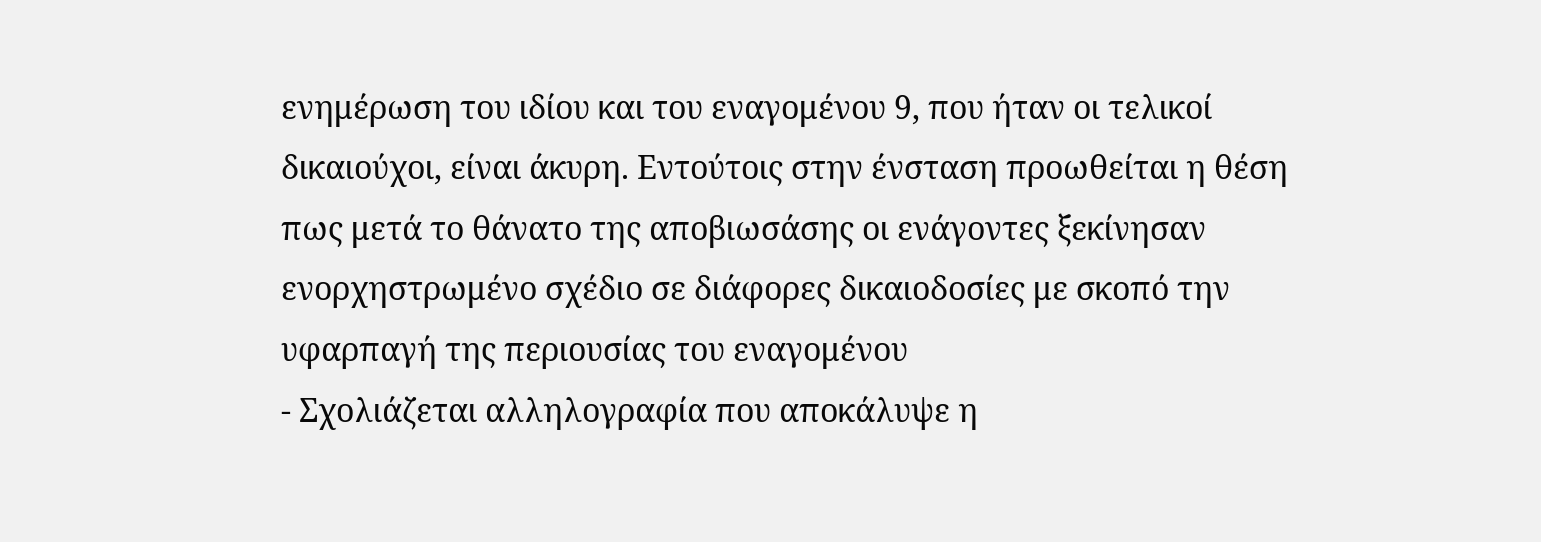ενημέρωση του ιδίου και του εναγομένου 9, που ήταν οι τελικοί δικαιούχοι, είναι άκυρη. Εντούτοις στην ένσταση προωθείται η θέση πως μετά το θάνατο της αποβιωσάσης οι ενάγοντες ξεκίνησαν ενορχηστρωμένο σχέδιο σε διάφορες δικαιοδοσίες με σκοπό την υφαρπαγή της περιουσίας του εναγομένου
- Σχολιάζεται αλληλογραφία που αποκάλυψε η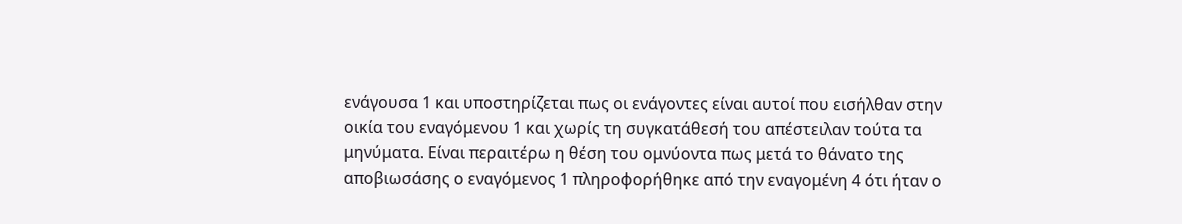ενάγουσα 1 και υποστηρίζεται πως οι ενάγοντες είναι αυτοί που εισήλθαν στην οικία του εναγόμενου 1 και χωρίς τη συγκατάθεσή του απέστειλαν τούτα τα μηνύματα. Είναι περαιτέρω η θέση του ομνύοντα πως μετά το θάνατο της αποβιωσάσης ο εναγόμενος 1 πληροφορήθηκε από την εναγομένη 4 ότι ήταν ο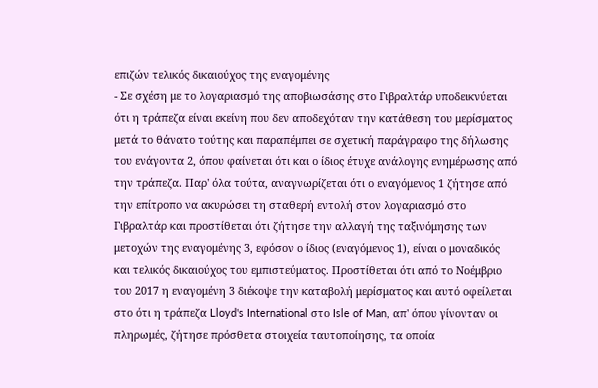επιζών τελικός δικαιούχος της εναγομένης
- Σε σχέση με το λογαριασμό της αποβιωσάσης στο Γιβραλτάρ υποδεικνύεται ότι η τράπεζα είναι εκείνη που δεν αποδεχόταν την κατάθεση του μερίσματος μετά το θάνατο τούτης και παραπέμπει σε σχετική παράγραφο της δήλωσης του ενάγοντα 2, όπου φαίνεται ότι και ο ίδιος έτυχε ανάλογης ενημέρωσης από την τράπεζα. Παρ' όλα τούτα, αναγνωρίζεται ότι ο εναγόμενος 1 ζήτησε από την επίτροπο να ακυρώσει τη σταθερή εντολή στον λογαριασμό στο Γιβραλτάρ και προστίθεται ότι ζήτησε την αλλαγή της ταξινόμησης των μετοχών της εναγομένης 3, εφόσον ο ίδιος (εναγόμενος 1), είναι ο μοναδικός και τελικός δικαιούχος του εμπιστεύματος. Προστίθεται ότι από το Νοέμβριο του 2017 η εναγομένη 3 διέκοψε την καταβολή μερίσματος και αυτό οφείλεται στο ότι η τράπεζα Lloyd's International στο Isle of Man, απ' όπου γίνονταν οι πληρωμές, ζήτησε πρόσθετα στοιχεία ταυτοποίησης, τα οποία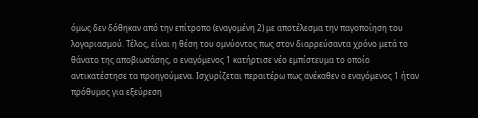όμως δεν δόθηκαν από την επίτροπο (εναγομένη 2) με αποτέλεσμα την παγοποίηση του λογαριασμού. Τέλος, είναι η θέση του ομνύοντος πως στον διαρρεύσαντα χρόνο μετά το θάνατο της αποβιωσάσης, ο εναγόμενος 1 κατήρτισε νέο εμπίστευμα το οποίο αντικατέστησε τα προηγούμενα. Ισχυρίζεται περαιτέρω πως ανέκαθεν ο εναγόμενος 1 ήταν πρόθυμος για εξεύρεση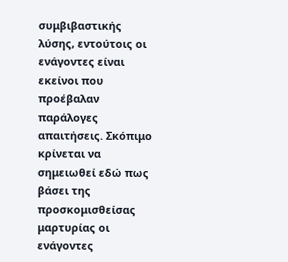συμβιβαστικής λύσης, εντούτοις οι ενάγοντες είναι εκείνοι που προέβαλαν παράλογες απαιτήσεις. Σκόπιμο κρίνεται να σημειωθεί εδώ πως βάσει της προσκομισθείσας μαρτυρίας οι ενάγοντες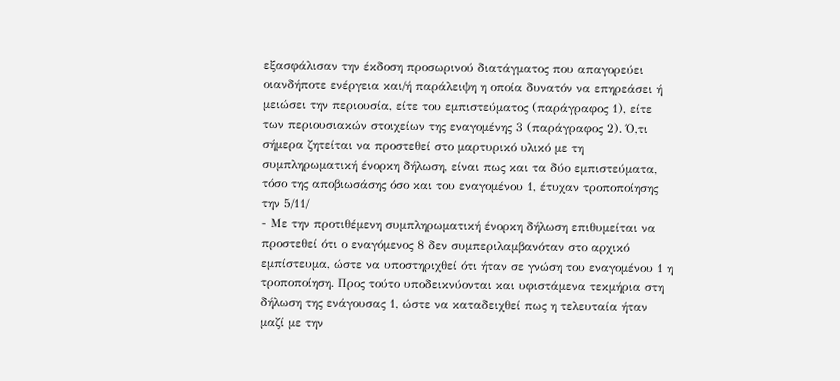εξασφάλισαν την έκδοση προσωρινού διατάγματος που απαγορεύει οιανδήποτε ενέργεια και/ή παράλειψη η οποία δυνατόν να επηρεάσει ή μειώσει την περιουσία, είτε του εμπιστεύματος (παράγραφος 1), είτε των περιουσιακών στοιχείων της εναγομένης 3 (παράγραφος 2). Ό,τι σήμερα ζητείται να προστεθεί στο μαρτυρικό υλικό με τη συμπληρωματική ένορκη δήλωση, είναι πως και τα δύο εμπιστεύματα, τόσο της αποβιωσάσης όσο και του εναγομένου 1, έτυχαν τροποποίησης την 5/11/
- Με την προτιθέμενη συμπληρωματική ένορκη δήλωση επιθυμείται να προστεθεί ότι ο εναγόμενος 8 δεν συμπεριλαμβανόταν στο αρχικό εμπίστευμα, ώστε να υποστηριχθεί ότι ήταν σε γνώση του εναγομένου 1 η τροποποίηση. Προς τούτο υποδεικνύονται και υφιστάμενα τεκμήρια στη δήλωση της ενάγουσας 1, ώστε να καταδειχθεί πως η τελευταία ήταν μαζί με την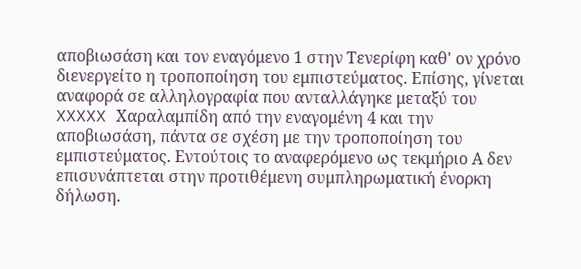αποβιωσάση και τον εναγόμενο 1 στην Τενερίφη καθ' ον χρόνο διενεργείτο η τροποποίηση του εμπιστεύματος. Επίσης, γίνεται αναφορά σε αλληλογραφία που ανταλλάγηκε μεταξύ του XXXXX Χαραλαμπίδη από την εναγομένη 4 και την αποβιωσάση, πάντα σε σχέση με την τροποποίηση του εμπιστεύματος. Εντούτοις το αναφερόμενο ως τεκμήριο Α δεν επισυνάπτεται στην προτιθέμενη συμπληρωματική ένορκη δήλωση.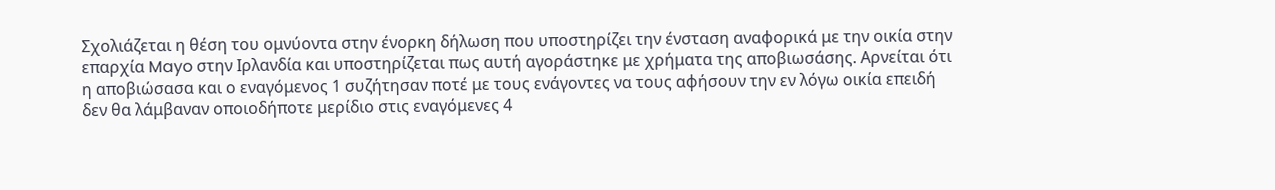Σχολιάζεται η θέση του ομνύοντα στην ένορκη δήλωση που υποστηρίζει την ένσταση αναφορικά με την οικία στην επαρχία Mayo στην Ιρλανδία και υποστηρίζεται πως αυτή αγοράστηκε με χρήματα της αποβιωσάσης. Αρνείται ότι η αποβιώσασα και ο εναγόμενος 1 συζήτησαν ποτέ με τους ενάγοντες να τους αφήσουν την εν λόγω οικία επειδή δεν θα λάμβαναν οποιοδήποτε μερίδιο στις εναγόμενες 4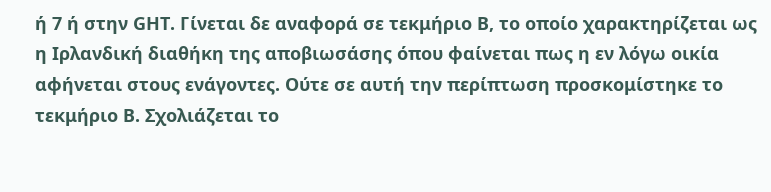ή 7 ή στην GHΤ. Γίνεται δε αναφορά σε τεκμήριο Β, το οποίο χαρακτηρίζεται ως η Ιρλανδική διαθήκη της αποβιωσάσης όπου φαίνεται πως η εν λόγω οικία αφήνεται στους ενάγοντες. Ούτε σε αυτή την περίπτωση προσκομίστηκε το τεκμήριο Β. Σχολιάζεται το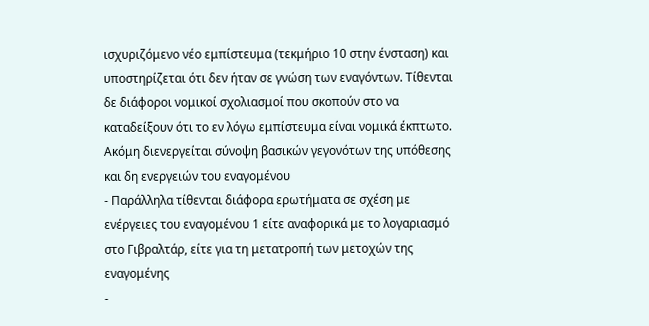ισχυριζόμενο νέο εμπίστευμα (τεκμήριο 10 στην ένσταση) και υποστηρίζεται ότι δεν ήταν σε γνώση των εναγόντων. Τίθενται δε διάφοροι νομικοί σχολιασμοί που σκοπούν στο να καταδείξουν ότι το εν λόγω εμπίστευμα είναι νομικά έκπτωτο. Ακόμη διενεργείται σύνοψη βασικών γεγονότων της υπόθεσης και δη ενεργειών του εναγομένου
- Παράλληλα τίθενται διάφορα ερωτήματα σε σχέση με ενέργειες του εναγομένου 1 είτε αναφορικά με το λογαριασμό στο Γιβραλτάρ, είτε για τη μετατροπή των μετοχών της εναγομένης
-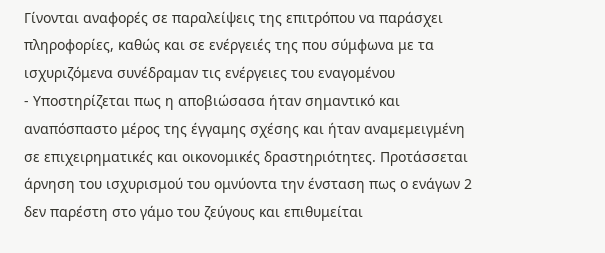Γίνονται αναφορές σε παραλείψεις της επιτρόπου να παράσχει πληροφορίες, καθώς και σε ενέργειές της που σύμφωνα με τα ισχυριζόμενα συνέδραμαν τις ενέργειες του εναγομένου
- Υποστηρίζεται πως η αποβιώσασα ήταν σημαντικό και αναπόσπαστο μέρος της έγγαμης σχέσης και ήταν αναμεμειγμένη σε επιχειρηματικές και οικονομικές δραστηριότητες. Προτάσσεται άρνηση του ισχυρισμού του ομνύοντα την ένσταση πως ο ενάγων 2 δεν παρέστη στο γάμο του ζεύγους και επιθυμείται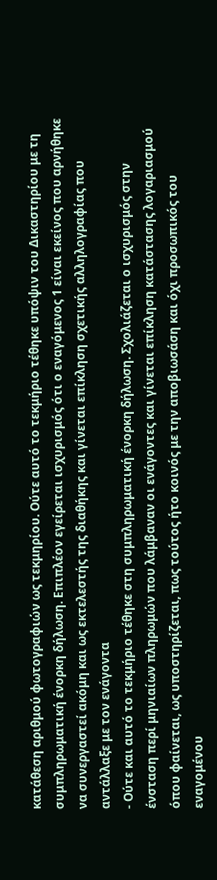κατάθεση αριθμού φωτογραφιών ως τεκμηρίου. Ούτε αυτό το τεκμήριο τέθηκε υπόψιν του Δικαστηρίου με τη συμπληρωματική ένορκη δήλωση. Επιπλέον εγείρεται ισχυρισμός ότι ο εναγόμενος 1 είναι εκείνος που αρνήθηκε να συνεργαστεί ακόμη και ως εκτελεστής της διαθήκης και γίνεται επίκληση σχετικής αλληλογραφίας που αντάλλαξε με τον ενάγοντα
- Ούτε και αυτό το τεκμήριο τέθηκε στη συμπληρωματική ένορκη δήλωση. Σχολιάζεται ο ισχυρισμός στην ένσταση περί μηνιαίων πληρωμών που λάμβαναν οι ενάγοντες και γίνεται επίκληση κατάστασης λογαριασμού όπου φαίνεται, ως υποστηρίζεται, πως τούτος ήτο κοινός με την αποβιωσάση και όχι προσωπικός του εναγομένου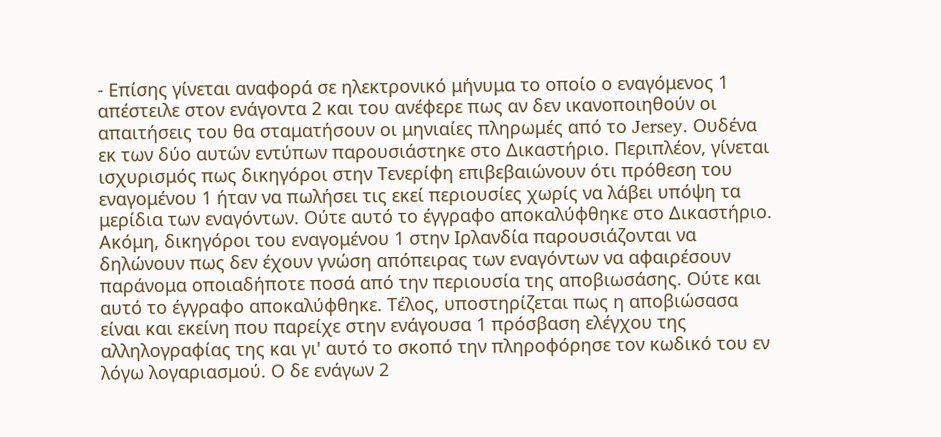- Επίσης γίνεται αναφορά σε ηλεκτρονικό μήνυμα το οποίο ο εναγόμενος 1 απέστειλε στον ενάγοντα 2 και του ανέφερε πως αν δεν ικανοποιηθούν οι απαιτήσεις του θα σταματήσουν οι μηνιαίες πληρωμές από το Jersey. Ουδένα εκ των δύο αυτών εντύπων παρουσιάστηκε στο Δικαστήριο. Περιπλέον, γίνεται ισχυρισμός πως δικηγόροι στην Τενερίφη επιβεβαιώνουν ότι πρόθεση του εναγομένου 1 ήταν να πωλήσει τις εκεί περιουσίες χωρίς να λάβει υπόψη τα μερίδια των εναγόντων. Ούτε αυτό το έγγραφο αποκαλύφθηκε στο Δικαστήριο. Ακόμη, δικηγόροι του εναγομένου 1 στην Ιρλανδία παρουσιάζονται να δηλώνουν πως δεν έχουν γνώση απόπειρας των εναγόντων να αφαιρέσουν παράνομα οποιαδήποτε ποσά από την περιουσία της αποβιωσάσης. Ούτε και αυτό το έγγραφο αποκαλύφθηκε. Τέλος, υποστηρίζεται πως η αποβιώσασα είναι και εκείνη που παρείχε στην ενάγουσα 1 πρόσβαση ελέγχου της αλληλογραφίας της και γι' αυτό το σκοπό την πληροφόρησε τον κωδικό του εν λόγω λογαριασμού. Ο δε ενάγων 2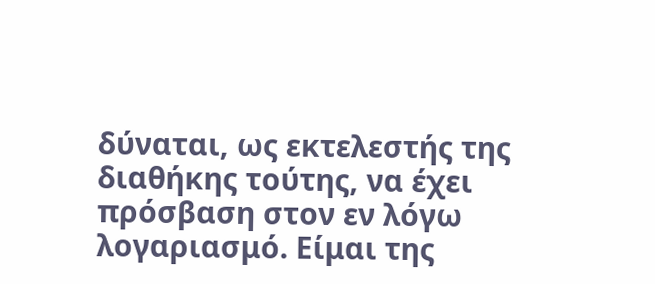δύναται, ως εκτελεστής της διαθήκης τούτης, να έχει πρόσβαση στον εν λόγω λογαριασμό. Είμαι της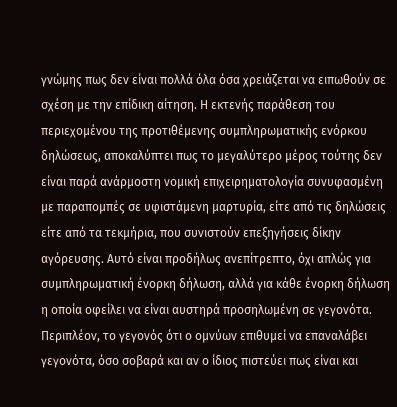γνώμης πως δεν είναι πολλά όλα όσα χρειάζεται να ειπωθούν σε σχέση με την επίδικη αίτηση. Η εκτενής παράθεση του περιεχομένου της προτιθέμενης συμπληρωματικής ενόρκου δηλώσεως, αποκαλύπτει πως το μεγαλύτερο μέρος τούτης δεν είναι παρά ανάρμοστη νομική επιχειρηματολογία συνυφασμένη με παραπομπές σε υφιστάμενη μαρτυρία, είτε από τις δηλώσεις είτε από τα τεκμήρια, που συνιστούν επεξηγήσεις δίκην αγόρευσης. Αυτό είναι προδήλως ανεπίτρεπτο, όχι απλώς για συμπληρωματική ένορκη δήλωση, αλλά για κάθε ένορκη δήλωση η οποία οφείλει να είναι αυστηρά προσηλωμένη σε γεγονότα. Περιπλέον, το γεγονός ότι ο ομνύων επιθυμεί να επαναλάβει γεγονότα, όσο σοβαρά και αν ο ίδιος πιστεύει πως είναι και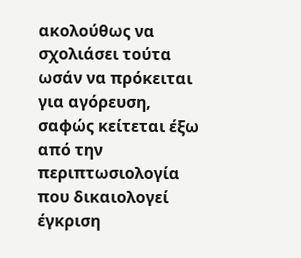ακολούθως να σχολιάσει τούτα ωσάν να πρόκειται για αγόρευση, σαφώς κείτεται έξω από την περιπτωσιολογία που δικαιολογεί έγκριση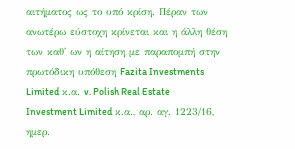αιτήματος ως το υπό κρίση. Πέραν των ανωτέρω εύστοχη κρίνεται και η άλλη θέση των καθ' ων η αίτηση με παραπομπή στην πρωτόδικη υπόθεση Fazita Investments Limited κ.α. v. Polish Real Estate Investment Limited κ.α., αρ. αγ. 1223/16, ημερ.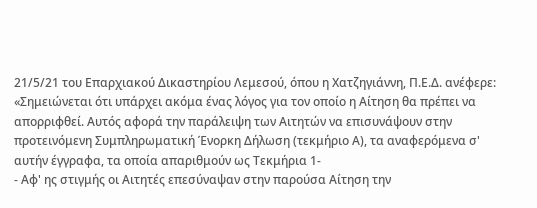21/5/21 του Επαρχιακού Δικαστηρίου Λεμεσού, όπου η Χατζηγιάννη, Π.Ε.Δ. ανέφερε: «Σημειώνεται ότι υπάρχει ακόμα ένας λόγος για τον οποίο η Αίτηση θα πρέπει να απορριφθεί. Αυτός αφορά την παράλειψη των Αιτητών να επισυνάψουν στην προτεινόμενη Συμπληρωματική Ένορκη Δήλωση (τεκμήριο Α), τα αναφερόμενα σ' αυτήν έγγραφα, τα οποία απαριθμούν ως Τεκμήρια 1-
- Αφ' ης στιγμής οι Αιτητές επεσύναψαν στην παρούσα Αίτηση την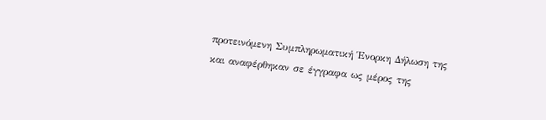προτεινόμενη Συμπληρωματική Ένορκη Δήλωση της και αναφέρθηκαν σε έγγραφα ως μέρος της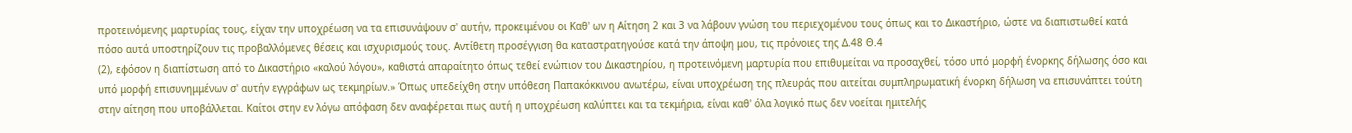προτεινόμενης μαρτυρίας τους, είχαν την υποχρέωση να τα επισυνάψουν σ' αυτήν, προκειμένου οι Καθ' ων η Αίτηση 2 και 3 να λάβουν γνώση του περιεχομένου τους όπως και το Δικαστήριο, ώστε να διαπιστωθεί κατά πόσο αυτά υποστηρίζουν τις προβαλλόμενες θέσεις και ισχυρισμούς τους. Αντίθετη προσέγγιση θα καταστρατηγούσε κατά την άποψη μου, τις πρόνοιες της Δ.48 Θ.4
(2), εφόσον η διαπίστωση από το Δικαστήριο «καλού λόγου», καθιστά απαραίτητο όπως τεθεί ενώπιον του Δικαστηρίου, η προτεινόμενη μαρτυρία που επιθυμείται να προσαχθεί, τόσο υπό μορφή ένορκης δήλωσης όσο και υπό μορφή επισυνημμένων σ' αυτήν εγγράφων ως τεκμηρίων.» Όπως υπεδείχθη στην υπόθεση Παπακόκκινου ανωτέρω, είναι υποχρέωση της πλευράς που αιτείται συμπληρωματική ένορκη δήλωση να επισυνάπτει τούτη στην αίτηση που υποβάλλεται. Καίτοι στην εν λόγω απόφαση δεν αναφέρεται πως αυτή η υποχρέωση καλύπτει και τα τεκμήρια, είναι καθ' όλα λογικό πως δεν νοείται ημιτελής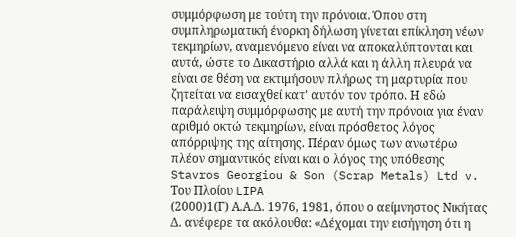συμμόρφωση με τούτη την πρόνοια. Όπου στη συμπληρωματική ένορκη δήλωση γίνεται επίκληση νέων τεκμηρίων, αναμενόμενο είναι να αποκαλύπτονται και αυτά, ώστε το Δικαστήριο αλλά και η άλλη πλευρά να είναι σε θέση να εκτιμήσουν πλήρως τη μαρτυρία που ζητείται να εισαχθεί κατ' αυτόν τον τρόπο. Η εδώ παράλειψη συμμόρφωσης με αυτή την πρόνοια για έναν αριθμό οκτώ τεκμηρίων, είναι πρόσθετος λόγος απόρριψης της αίτησης. Πέραν όμως των ανωτέρω πλέον σημαντικός είναι και ο λόγος της υπόθεσης Stavros Georgiou & Son (Scrap Metals) Ltd v. Του Πλοίου LIPA
(2000)1(Γ) Α.Α.Δ. 1976, 1981, όπου ο αείμνηστος Νικήτας Δ. ανέφερε τα ακόλουθα: «Δέχομαι την εισήγηση ότι η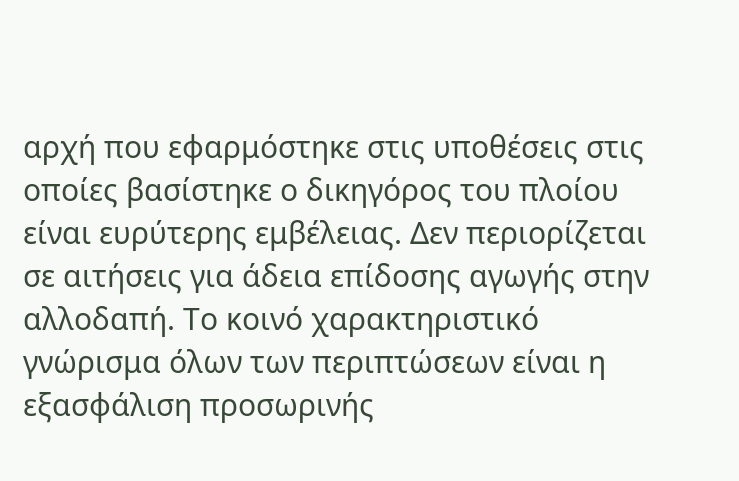αρχή που εφαρμόστηκε στις υποθέσεις στις οποίες βασίστηκε ο δικηγόρος του πλοίου είναι ευρύτερης εμβέλειας. Δεν περιορίζεται σε αιτήσεις για άδεια επίδοσης αγωγής στην αλλοδαπή. Το κοινό χαρακτηριστικό γνώρισμα όλων των περιπτώσεων είναι η εξασφάλιση προσωρινής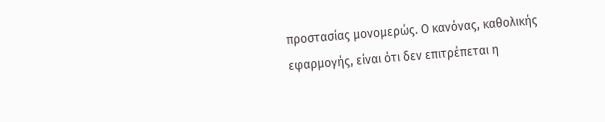προστασίας μονομερώς. Ο κανόνας, καθολικής εφαρμογής, είναι ότι δεν επιτρέπεται η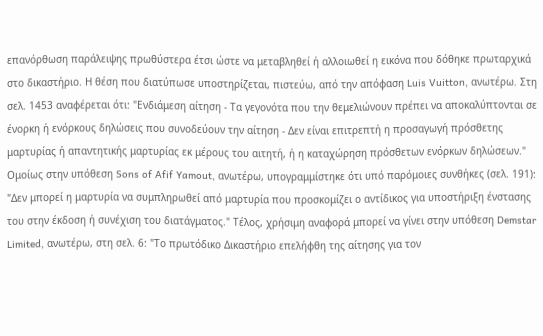επανόρθωση παράλειψης πρωθύστερα έτσι ώστε να μεταβληθεί ή αλλοιωθεί η εικόνα που δόθηκε πρωταρχικά στο δικαστήριο. Η θέση που διατύπωσε υποστηρίζεται, πιστεύω, από την απόφαση Luis Vuitton, ανωτέρω. Στη σελ. 1453 αναφέρεται ότι: "Ενδιάμεση αίτηση - Τα γεγονότα που την θεμελιώνουν πρέπει να αποκαλύπτονται σε ένορκη ή ενόρκους δηλώσεις που συνοδεύουν την αίτηση - Δεν είναι επιτρεπτή η προσαγωγή πρόσθετης μαρτυρίας ή απαντητικής μαρτυρίας εκ μέρους του αιτητή, ή η καταχώρηση πρόσθετων ενόρκων δηλώσεων." Ομοίως στην υπόθεση Sons of Afif Yamout, ανωτέρω, υπογραμμίστηκε ότι υπό παρόμοιες συνθήκες (σελ. 191): "Δεν μπορεί η μαρτυρία να συμπληρωθεί από μαρτυρία που προσκομίζει ο αντίδικος για υποστήριξη ένστασης του στην έκδοση ή συνέχιση του διατάγματος." Τέλος, χρήσιμη αναφορά μπορεί να γίνει στην υπόθεση Demstar Limited, ανωτέρω, στη σελ. 6: "Το πρωτόδικο Δικαστήριο επελήφθη της αίτησης για τον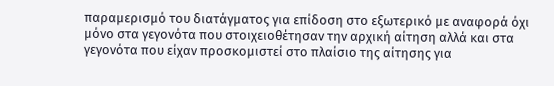παραμερισμό του διατάγματος για επίδοση στο εξωτερικό με αναφορά όχι μόνο στα γεγονότα που στοιχειοθέτησαν την αρχική αίτηση αλλά και στα γεγονότα που είχαν προσκομιστεί στο πλαίσιο της αίτησης για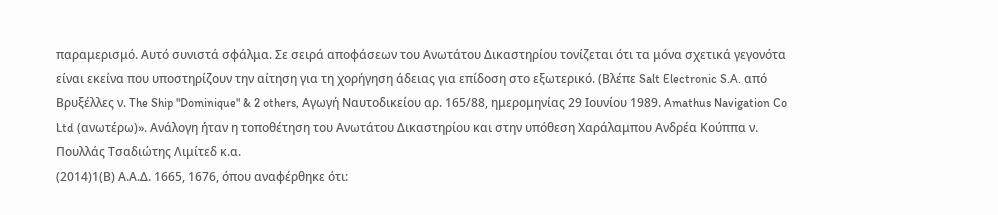παραμερισμό. Αυτό συνιστά σφάλμα. Σε σειρά αποφάσεων του Ανωτάτου Δικαστηρίου τονίζεται ότι τα μόνα σχετικά γεγονότα είναι εκείνα που υποστηρίζουν την αίτηση για τη χορήγηση άδειας για επίδοση στο εξωτερικό. (Βλέπε Salt Electronic S.A. από Βρυξέλλες ν. The Ship "Dominique" & 2 others, Αγωγή Ναυτοδικείου αρ. 165/88, ημερομηνίας 29 Ιουνίου 1989. Amathus Navigation Co Ltd (ανωτέρω)». Ανάλογη ήταν η τοποθέτηση του Ανωτάτου Δικαστηρίου και στην υπόθεση Χαράλαμπου Ανδρέα Κούππα ν. Πουλλάς Τσαδιώτης Λιμίτεδ κ.α.
(2014)1(Β) Α.Α.Δ. 1665, 1676, όπου αναφέρθηκε ότι: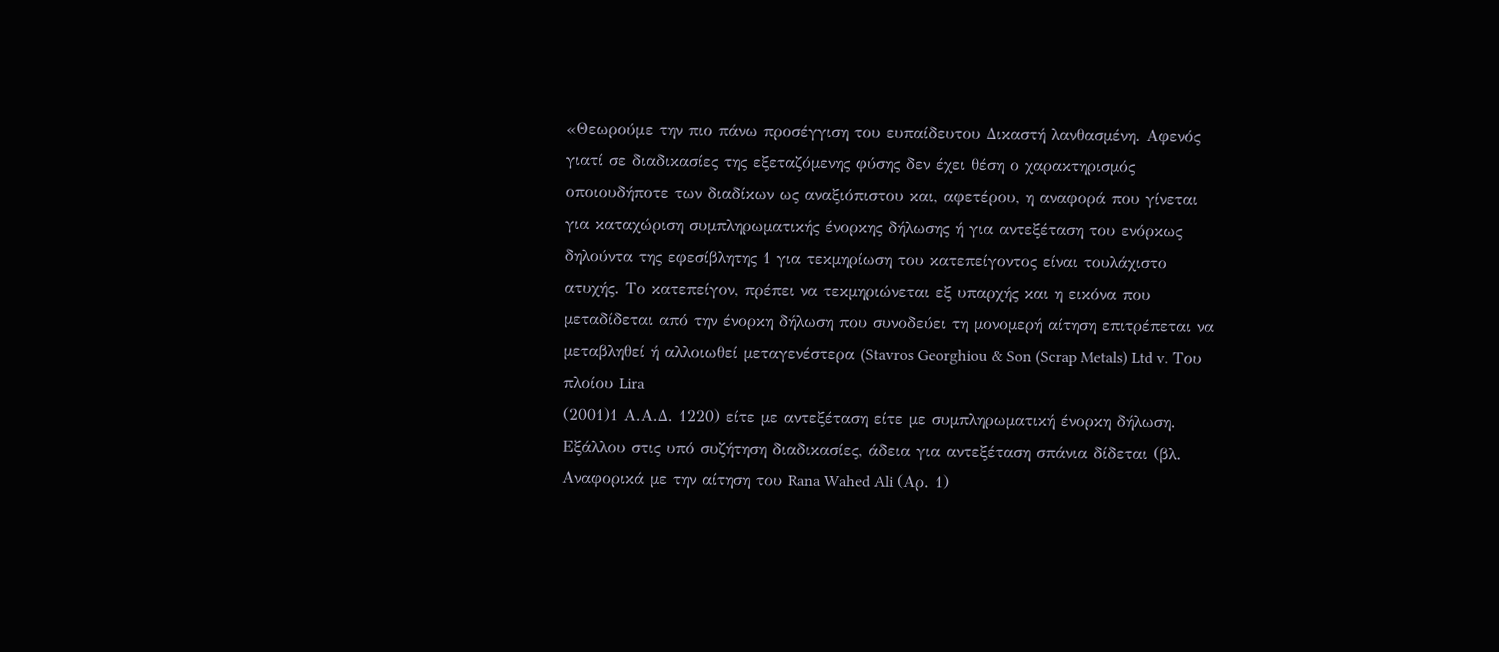«Θεωρούμε την πιο πάνω προσέγγιση του ευπαίδευτου ∆ικαστή λανθασµένη. Αφενός γιατί σε διαδικασίες της εξεταζόµενης φύσης δεν έχει θέση ο χαρακτηρισµός οποιουδήποτε των διαδίκων ως αναξιόπιστου και, αφετέρου, η αναφορά που γίνεται για καταχώριση συµπληρωµατικής ένορκης δήλωσης ή για αντεξέταση του ενόρκως δηλούντα της εφεσίβλητης 1 για τεκµηρίωση του κατεπείγοντος είναι τουλάχιστο ατυχής. Το κατεπείγον, πρέπει να τεκµηριώνεται εξ υπαρχής και η εικόνα που µεταδίδεται από την ένορκη δήλωση που συνοδεύει τη µονοµερή αίτηση επιτρέπεται να µεταβληθεί ή αλλοιωθεί µεταγενέστερα (Stavros Georghiou & Son (Scrap Metals) Ltd v. Του πλοίου Lira
(2001)1 Α.Α.Δ. 1220) είτε µε αντεξέταση είτε µε συµπληρωµατική ένορκη δήλωση. Εξάλλου στις υπό συζήτηση διαδικασίες, άδεια για αντεξέταση σπάνια δίδεται (βλ. Αναφορικά µε την αίτηση του Rana Wahed Ali (Αρ. 1)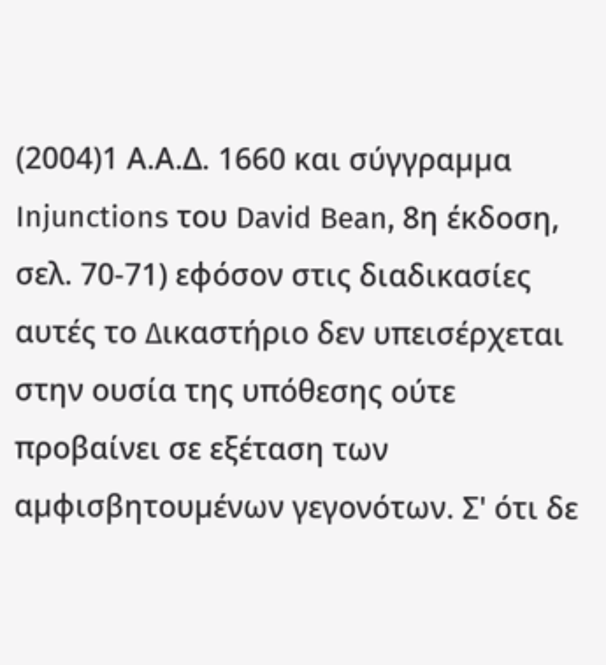(2004)1 Α.Α.Δ. 1660 και σύγγραµµα Injunctions του David Bean, 8η έκδοση, σελ. 70-71) εφόσον στις διαδικασίες αυτές το ∆ικαστήριο δεν υπεισέρχεται στην ουσία της υπόθεσης ούτε προβαίνει σε εξέταση των αµφισβητουµένων γεγονότων. Σ' ότι δε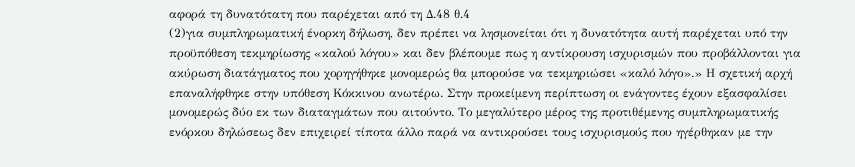αφορά τη δυνατότατη που παρέχεται από τη Δ.48 θ.4
(2)για συµπληρωµατική ένορκη δήλωση, δεν πρέπει να λησµονείται ότι η δυνατότητα αυτή παρέχεται υπό την προϋπόθεση τεκµηρίωσης «καλού λόγου» και δεν βλέπουµε πως η αντίκρουση ισχυρισµών που προβάλλονται για ακύρωση διατάγµατος που χορηγήθηκε µονοµερώς θα µπορούσε να τεκµηριώσει «καλό λόγο».» Η σχετική αρχή επαναλήφθηκε στην υπόθεση Κόκκινου ανωτέρω. Στην προκείμενη περίπτωση οι ενάγοντες έχουν εξασφαλίσει μονομερώς δύο εκ των διαταγμάτων που αιτούντο. Το μεγαλύτερο μέρος της προτιθέμενης συμπληρωματικής ενόρκου δηλώσεως δεν επιχειρεί τίποτα άλλο παρά να αντικρούσει τους ισχυρισμούς που ηγέρθηκαν με την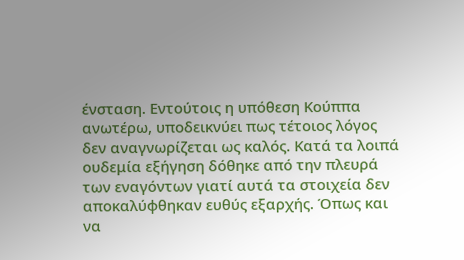ένσταση. Εντούτοις η υπόθεση Κούππα ανωτέρω, υποδεικνύει πως τέτοιος λόγος δεν αναγνωρίζεται ως καλός. Κατά τα λοιπά ουδεμία εξήγηση δόθηκε από την πλευρά των εναγόντων γιατί αυτά τα στοιχεία δεν αποκαλύφθηκαν ευθύς εξαρχής. Όπως και να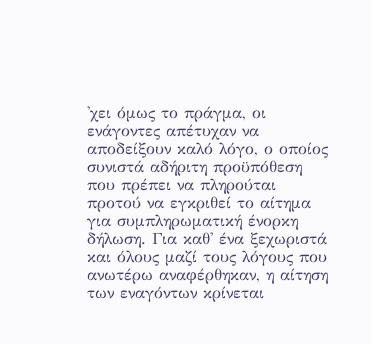'χει όμως το πράγμα, οι ενάγοντες απέτυχαν να αποδείξουν καλό λόγο, ο οποίος συνιστά αδήριτη προϋπόθεση που πρέπει να πληρούται προτού να εγκριθεί το αίτημα για συμπληρωματική ένορκη δήλωση. Για καθ' ένα ξεχωριστά και όλους μαζί τους λόγους που ανωτέρω αναφέρθηκαν, η αίτηση των εναγόντων κρίνεται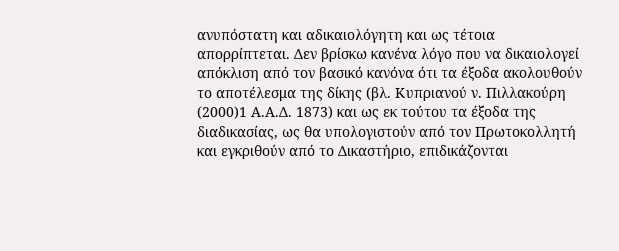ανυπόστατη και αδικαιολόγητη και ως τέτοια απορρίπτεται. Δεν βρίσκω κανένα λόγο που να δικαιολογεί απόκλιση από τον βασικό κανόνα ότι τα έξοδα ακολουθούν το αποτέλεσμα της δίκης (βλ. Κυπριανού ν. Πιλλακούρη
(2000)1 Α.Α.Δ. 1873) και ως εκ τούτου τα έξοδα της διαδικασίας, ως θα υπολογιστούν από τον Πρωτοκολλητή και εγκριθούν από το Δικαστήριο, επιδικάζονται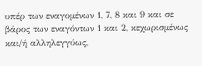υπέρ των εναγομένων 1, 7, 8 και 9 και σε βάρος των εναγόντων 1 και 2, κεχωρισμένως και/ή αλληλεγγύως,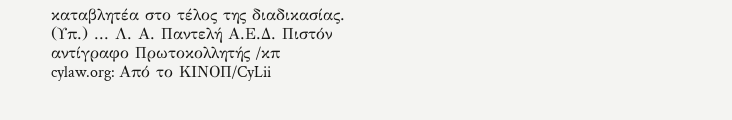καταβλητέα στο τέλος της διαδικασίας. (Υπ.) ... Λ. Α. Παντελή Α.Ε.Δ. Πιστόν αντίγραφο Πρωτοκολλητής /κπ cylaw.org: Από το ΚΙΝOΠ/CyLii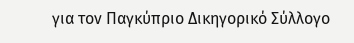για τον Παγκύπριο Δικηγορικό Σύλλογο